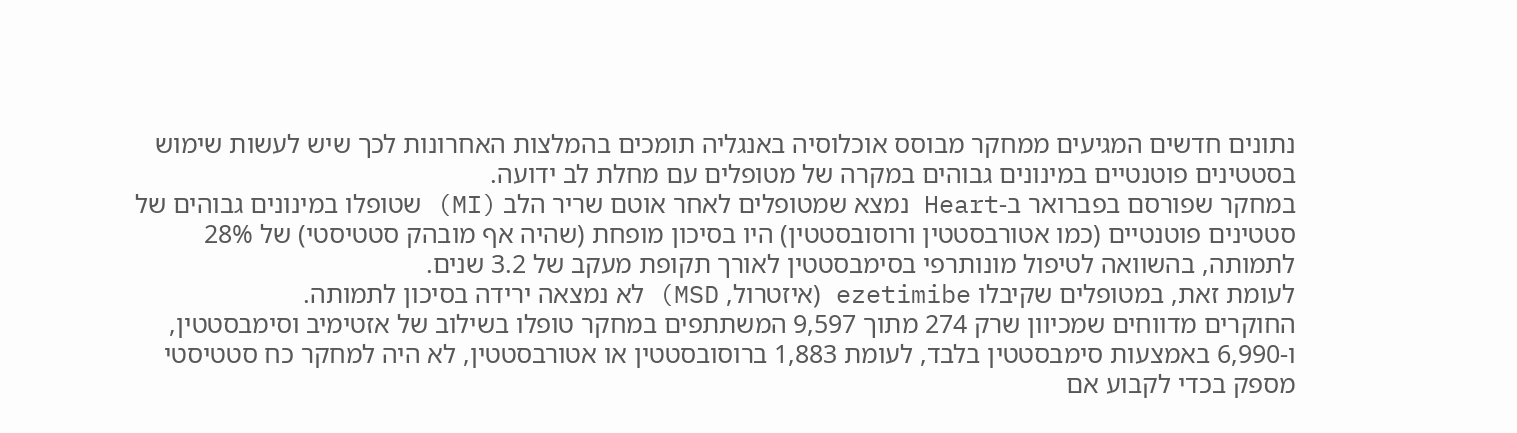נתונים חדשים המגיעים ממחקר מבוסס אוכלוסיה באנגליה תומכים בהמלצות האחרונות לכך שיש לעשות שימוש בסטטינים פוטנטיים במינונים גבוהים במקרה של מטופלים עם מחלת לב ידועה.
במחקר שפורסם בפברואר ב-Heart נמצא שמטופלים לאחר אוטם שריר הלב (MI) שטופלו במינונים גבוהים של סטטינים פוטנטיים (כמו אטורבסטטין ורוסובסטטין) היו בסיכון מופחת (שהיה אף מובהק סטטיסטי) של 28% לתמותה, בהשוואה לטיפול מונותרפי בסימבסטטין לאורך תקופת מעקב של 3.2 שנים.
לעומת זאת, במטופלים שקיבלו ezetimibe (איזטרול, MSD) לא נמצאה ירידה בסיכון לתמותה.
החוקרים מדווחים שמכיוון שרק 274 מתוך 9,597 המשתתפים במחקר טופלו בשילוב של אזטימיב וסימבסטטין, ו-6,990 באמצעות סימבסטטין בלבד, לעומת 1,883 ברוסובסטטין או אטורבסטטין, לא היה למחקר כח סטטיסטי מספק בכדי לקבוע אם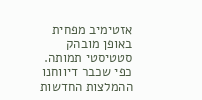אזטימיב מפחית באופן מובהק סטטיסטי תמותה.
כפי שכבר דיווחנו ההמלצות החדשות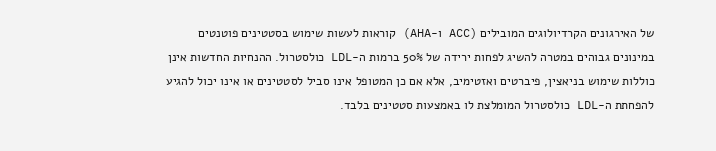של האירגונים הקרדיולוגים המובילים (ACC ו-AHA) קוראות לעשות שימוש בסטטינים פוטנטים במינונים גבוהים במטרה להשיג לפחות ירידה של 50% ברמות ה-LDL כולסטרול. ההנחיות החדשות אינן כוללות שימוש בניאצין, פיברטים ואזטימיב, אלא אם כן המטופל אינו סביל לסטטינים או אינו יכול להגיע להפחתת ה-LDL כולסטרול המומלצת לו באמצעות סטטינים בלבד.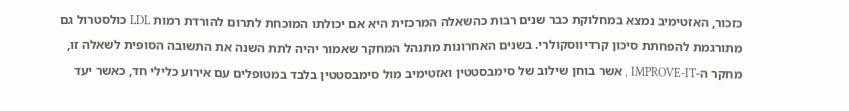כזכור, האזטימיב נמצא במחלוקת כבר שנים רבות כהשאלה המרכזית היא אם יכולתו המוכחת לתרום להורדת רמות LDL כולסטרול גם מתורגמת להפחתת סיכון קרדיווסקולרי. בשנים האחרונות מתנהל המחקר שאמור יהיה לתת השנה את התשובה הסופית לשאלה זו, מחקר ה-IMPROVE-IT , אשר בוחן שילוב של סימבסטטין ואזטימיב מול סימבסטטין בלבד במטופלים עם אירוע כלילי חד, כאשר יעד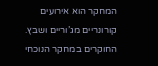המחקר הוא אירועים קורונריים מג’וריים ושבץ.
החוקרים במחקר הנוכחי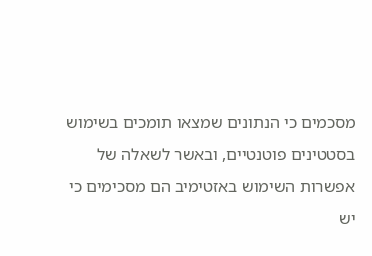מסכמים כי הנתונים שמצאו תומכים בשימוש בסטטינים פוטנטיים, ובאשר לשאלה של אפשרות השימוש באזטימיב הם מסכימים כי יש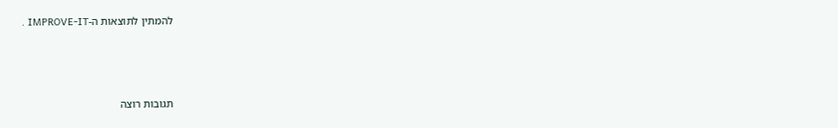להמתין לתוצאות ה-IMPROVE-IT .



תגובות רוצה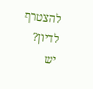להצטרף לדיון?
יש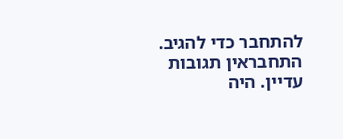להתחבר כדי להגיב.
התחבראין תגובות עדיין. היה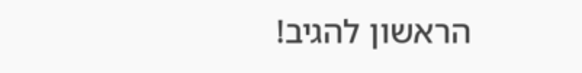הראשון להגיב!